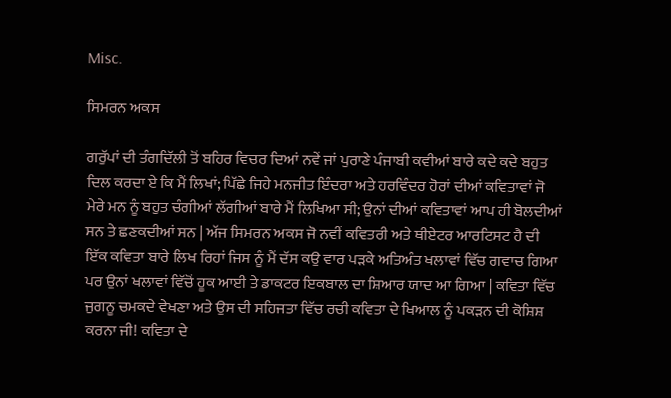Misc.

ਸਿਮਰਨ ਅਕਸ

ਗਰੁੱਪਾਂ ਦੀ ਤੰਗਦਿੱਲੀ ਤੋਂ ਬਹਿਰ ਵਿਚਰ ਦਿਆਂ ਨਵੇਂ ਜਾਂ ਪੁਰਾਣੇ ਪੰਜਾਬੀ ਕਵੀਆਂ ਬਾਰੇ ਕਦੇ ਕਦੇ ਬਹੁਤ ਦਿਲ ਕਰਦਾ ਏ ਕਿ ਮੈਂ ਲਿਖਾਂ; ਪਿੱਛੇ ਜਿਹੇ ਮਨਜੀਤ ਇੰਦਰਾ ਅਤੇ ਹਰਵਿੰਦਰ ਹੋਰਾਂ ਦੀਆਂ ਕਵਿਤਾਵਾਂ ਜੋ ਮੇਰੇ ਮਨ ਨੂੰ ਬਹੁਤ ਚੰਗੀਆਂ ਲੱਗੀਆਂ ਬਾਰੇ ਮੈਂ ਲਿਖਿਆ ਸੀ; ਉਨਾਂ ਦੀਆਂ ਕਵਿਤਾਵਾਂ ਆਪ ਹੀ ਬੋਲਦੀਆਂ ਸਨ ਤੇ ਛਣਕਦੀਆਂ ਸਨ | ਅੱਜ ਸਿਮਰਨ ਅਕਸ ਜੋ ਨਵੀਂ ਕਵਿਤਰੀ ਅਤੇ ਥੀਏਟਰ ਆਰਟਿਸਟ ਹੈ ਦੀ ਇੱਕ ਕਵਿਤਾ ਬਾਰੇ ਲਿਖ ਰਿਹਾਂ ਜਿਸ ਨੂੰ ਮੈਂ ਦੱਸ ਕਉ ਵਾਰ ਪੜਕੇ ਅਤਿਅੰਤ ਖਲਾਵਾਂ ਵਿੱਚ ਗਵਾਚ ਗਿਆ ਪਰ ਉਨਾਂ ਖਲਾਵਾਂ ਵਿੱਚੋਂ ਹੂਕ ਆਈ ਤੇ ਡਾਕਟਰ ਇਕਬਾਲ ਦਾ ਸ਼ਿਆਰ ਯਾਦ ਆ ਗਿਆ | ਕਵਿਤਾ ਵਿੱਚ ਜੁਗਨੂ ਚਮਕਦੇ ਵੇਖਣਾ ਅਤੇ ਉਸ ਦੀ ਸਹਿਜਤਾ ਵਿੱਚ ਰਚੀ ਕਵਿਤਾ ਦੇ ਖਿਆਲ ਨੂੰ ਪਕੜਨ ਦੀ ਕੋਸ਼ਿਸ਼ ਕਰਨਾ ਜੀ! ਕਵਿਤਾ ਦੇ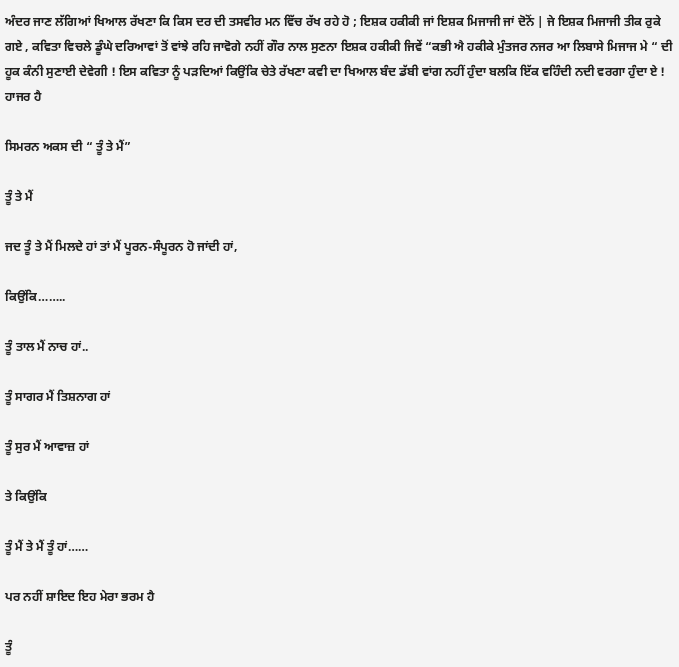ਅੰਦਰ ਜਾਣ ਲੱਗਿਆਂ ਖਿਆਲ ਰੱਖਣਾ ਕਿ ਕਿਸ ਦਰ ਦੀ ਤਸਵੀਰ ਮਨ ਵਿੱਚ ਰੱਖ ਰਹੇ ਹੋ ; ਇਸ਼ਕ ਹਕੀਕੀ ਜਾਂ ਇਸ਼ਕ ਮਿਜਾਜੀ ਜਾਂ ਦੋਨੋਂ | ਜੇ ਇਸ਼ਕ ਮਿਜਾਜੀ ਤੀਕ ਰੁਕੇ ਗਏ , ਕਵਿਤਾ ਵਿਚਲੇ ਡੂੰਘੇ ਦਰਿਆਵਾਂ ਤੋਂ ਵਾਂਝੇ ਰਹਿ ਜਾਵੋਗੇ ਨਹੀਂ ਗੌਰ ਨਾਲ ਸੁਣਨਾ ਇਸ਼ਕ ਹਕੀਕੀ ਜਿਵੇਂ “ਕਭੀ ਐ ਹਕੀਕੇ ਮੁੰਤਜਰ ਨਜਰ ਆ ਲਿਬਾਸੇ ਮਿਜਾਜ ਮੇ “ ਦੀ ਹੂਕ ਕੰਨੀ ਸੁਣਾਈ ਦੇਵੇਗੀ ! ਇਸ ਕਵਿਤਾ ਨੂੰ ਪੜਦਿਆਂ ਕਿਉਂਕਿ ਚੇਤੇ ਰੱਖਣਾ ਕਵੀ ਦਾ ਖਿਆਲ ਬੰਦ ਡੱਬੀ ਵਾਂਗ ਨਹੀਂ ਹੁੰਦਾ ਬਲਕਿ ਇੱਕ ਵਹਿੰਦੀ ਨਦੀ ਵਰਗਾ ਹੁੰਦਾ ਏ ! ਹਾਜਰ ਹੈ

ਸਿਮਰਨ ਅਕਸ ਦੀ “ ਤੂੰ ਤੇ ਮੈਂ”

ਤੂੰ ਤੇ ਮੈਂ

ਜਦ ਤੂੰ ਤੇ ਮੈਂ ਮਿਲਦੇ ਹਾਂ ਤਾਂ ਮੈਂ ਪੂਰਨ-ਸੰਪੂਰਨ ਹੋ ਜਾਂਦੀ ਹਾਂ,

ਕਿਉਂਕਿ……..

ਤੂੰ ਤਾਲ ਮੈਂ ਨਾਚ ਹਾਂ..

ਤੂੰ ਸਾਗਰ ਮੈਂ ਤਿਸ਼ਨਾਗ ਹਾਂ

ਤੂੰ ਸੁਰ ਮੈਂ ਆਵਾਜ਼ ਹਾਂ

ਤੇ ਕਿਉਂਕਿ

ਤੂੰ ਮੈਂ ਤੇ ਮੈਂ ਤੂੰ ਹਾਂ……

ਪਰ ਨਹੀਂ ਸ਼ਾਇਦ ਇਹ ਮੇਰਾ ਭਰਮ ਹੈ

ਤੂੰ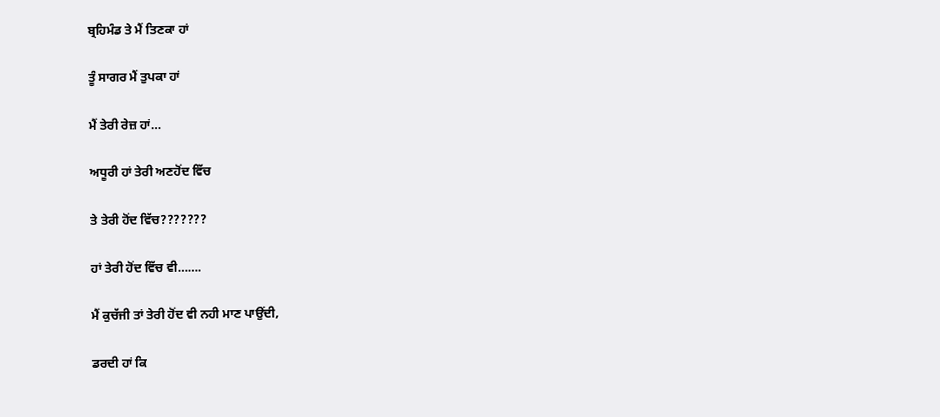ਬ੍ਰਹਿਮੰਡ ਤੇ ਮੈਂ ਤਿਣਕਾ ਹਾਂ

ਤੂੰ ਸਾਗਰ ਮੈਂ ਤੁਪਕਾ ਹਾਂ

ਮੈਂ ਤੇਰੀ ਰੇਜ਼ ਹਾਂ…

ਅਧੂਰੀ ਹਾਂ ਤੇਰੀ ਅਣਹੋਂਦ ਵਿੱਚ

ਤੇ ਤੇਰੀ ਹੋਂਦ ਵਿੱਚ???????

ਹਾਂ ਤੇਰੀ ਹੋਂਦ ਵਿੱਚ ਵੀ…….

ਮੈਂ ਕੁਚੱਜੀ ਤਾਂ ਤੇਰੀ ਹੋਂਦ ਵੀ ਨਹੀ ਮਾਣ ਪਾਉਂਦੀ,

ਡਰਦੀ ਹਾਂ ਕਿ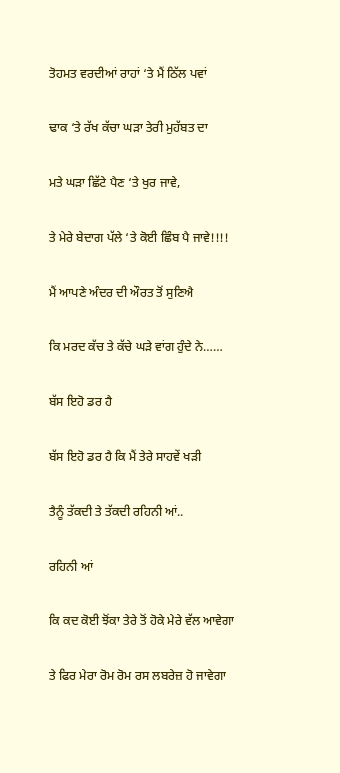ਤੋਹਮਤ ਵਰਦੀਆਂ ਰਾਹਾਂ ‘ਤੇ ਮੈਂ ਠਿੱਲ ਪਵਾਂ

ਢਾਕ ‘ਤੇ ਰੱਖ ਕੱਚਾ ਘੜਾ ਤੇਰੀ ਮੁਹੱਬਤ ਦਾ

ਮਤੇ ਘੜਾ ਛਿੱਟੇ ਪੈਣ ‘ਤੇ ਖੁਰ ਜਾਵੇ,

ਤੇ ਮੇਰੇ ਬੇਦਾਗ ਪੱਲੇ ‘ਤੇ ਕੋਈ ਛਿੰਬ ਪੈ ਜਾਵੇ!!!!

ਮੈਂ ਆਪਣੇ ਅੰਦਰ ਦੀ ਔਰਤ ਤੋਂ ਸੁਣਿਐ

ਕਿ ਮਰਦ ਕੱਚ ਤੇ ਕੱਚੇ ਘੜੇ ਵਾਂਗ ਹੁੰਦੇ ਨੇ……

ਬੱਸ ਇਹੋ ਡਰ ਹੈ

ਬੱਸ ਇਹੋ ਡਰ ਹੈ ਕਿ ਮੈਂ ਤੇਰੇ ਸਾਹਵੇਂ ਖੜੀ

ਤੈਨੂੰ ਤੱਕਦੀ ਤੇ ਤੱਕਦੀ ਰਹਿਨੀ ਆਂ..

ਰਹਿਨੀ ਆਂ

ਕਿ ਕਦ ਕੋਈ ਝੋਂਕਾ ਤੇਰੇ ਤੋਂ ਹੋਕੇ ਮੇਰੇ ਵੱਲ ਆਵੇਗਾ

ਤੇ ਫਿਰ ਮੇਰਾ ਰੋਮ ਰੋਮ ਰਸ ਲਬਰੇਜ਼ ਹੋ ਜਾਵੇਗਾ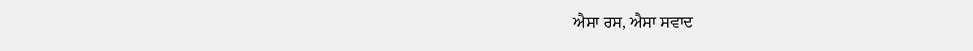ਐਸਾ ਰਸ, ਐਸਾ ਸਵਾਦ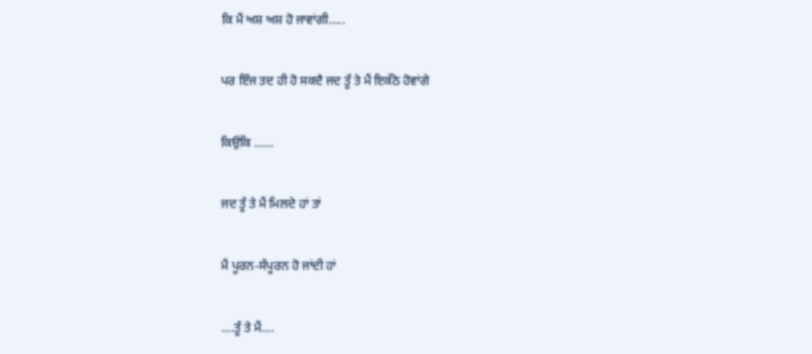ਕਿ ਮੈਂ ਅਸ਼ ਅਸ਼ ਹੋ ਜਾਵਾਂਗੀ…..

ਪਰ ਇੰਜ ਤਦ ਹੀ ਹੋ ਸਕਦੈ ਜਦ ਤੂੰ ਤੇ ਮੈਂ ਇਕੱਠੇ ਹੋਵਾਂਗੇ

ਕਿਉਂਕਿ ……

ਜਦ ਤੂੰ ਤੇ ਮੈਂ ਮਿਲਦੇ ਹਾਂ ਤਾਂ

ਮੈਂ ਪੂਰਨ-ਸੰਪੂਰਨ ਹੋ ਜਾਂਦੀ ਹਾਂ

….ਤੂੰ ਤੇ ਮੈਂ….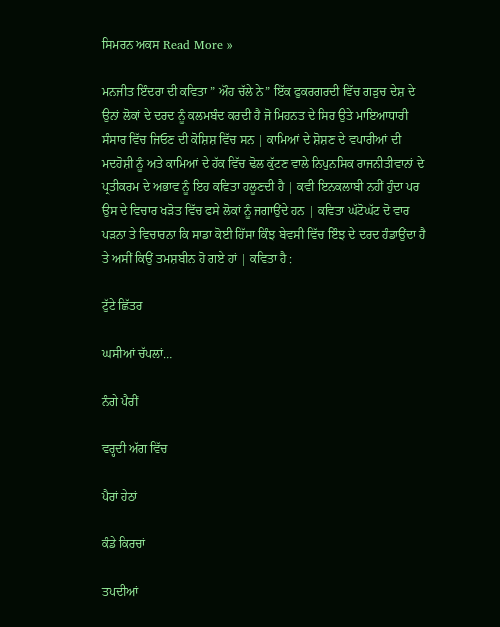ਸਿਮਰਨ ਅਕਸ Read More »

ਮਨਜੀਤ ਇੰਦਰਾ ਦੀ ਕਵਿਤਾ ” ਔਹ ਚੱਲੇ ਨੇ” ਇੱਕ ਫੁਕਰਗਰਦੀ ਵਿੱਚ ਗੜੁਚ ਦੇਸ਼ ਦੇ ਉਨਾਂ ਲੋਕਾਂ ਦੇ ਦਰਦ ਨੂੰ ਕਲਮਬੰਦ ਕਰਦੀ ਹੈ ਜੋ ਮਿਹਨਤ ਦੇ ਸਿਰ ਉਤੇ ਮਾਇਆਧਾਰੀ ਸੰਸਾਰ ਵਿੱਚ ਜਿਓਣ ਦੀ ਕੋਸ਼ਿਸ਼ ਵਿੱਚ ਸਨ | ਕਾਮਿਆਂ ਦੇ ਸ਼ੋਸ਼ਣ ਦੇ ਵਪਾਰੀਆਂ ਦੀ ਮਦਹੋਸ਼ੀ ਨੂੰ ਅਤੇ ਕਾਮਿਆਂ ਦੇ ਹੱਕ ਵਿੱਚ ਢੋਲ ਕੁੱਟਣ ਵਾਲੇ ਨਿਪੁਨਸਿਕ ਰਾਜਨੀਤੀਵਾਨਾਂ ਦੇ ਪ੍ਰਤੀਕਰਮ ਦੇ ਅਭਾਵ ਨੂੰ ਇਹ ਕਵਿਤਾ ਹਲੂਣਦੀ ਹੈ | ਕਵੀ ਇਨਕਲਾਬੀ ਨਹੀਂ ਹੁੰਦਾ ਪਰ ਉਸ ਦੇ ਵਿਚਾਰ ਖੜੋਤ ਵਿੱਚ ਫਸੇ ਲੋਕਾਂ ਨੂੰ ਜਗਾਉਂਦੇ ਹਨ | ਕਵਿਤਾ ਘੱਟੋਘੱਟ ਦੋ ਵਾਰ ਪੜਨਾ ਤੇ ਵਿਚਾਰਨਾ ਕਿ ਸਾਡਾ ਕੋਈ ਹਿੱਸਾ ਕਿੰਝ ਬੇਵਸੀ ਵਿੱਚ ਇੰਝ ਦੇ ਦਰਦ ਹੰਡਾਉਂਦਾ ਹੈ ਤੇ ਅਸੀਂ ਕਿਉਂ ਤਮਸ਼ਬੀਨ ਹੋ ਗਏ ਹਾਂ | ਕਵਿਤਾ ਹੈ :

ਟੁੱਟੇ ਛਿੱਤਰ

ਘਸੀਆਂ ਚੱਪਲਾਂ…

ਨੰਗੇ ਪੈਰੀਂ

ਵਰ੍ਹਦੀ ਅੱਗ ਵਿੱਚ

ਪੈਰਾਂ ਹੇਠਾਂ

ਕੰਡੇ ਕਿਰਚਾਂ

ਤਪਦੀਆਂ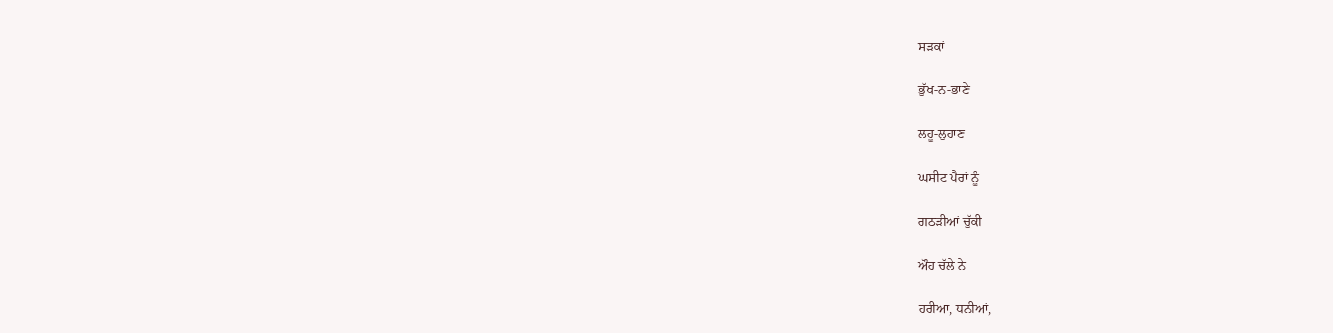ਸੜਕਾਂ

ਭੁੱਖ-ਨ-ਭਾਣੇ

ਲਹੂ-ਲੁਹਾਣ

ਘਸੀਟ ਪੈਰਾਂ ਨੂੰ

ਗਠੜੀਆਂ ਚੁੱਕੀ

ਔਹ ਚੱਲੇ ਨੇ

ਹਰੀਆ, ਧਨੀਆਂ,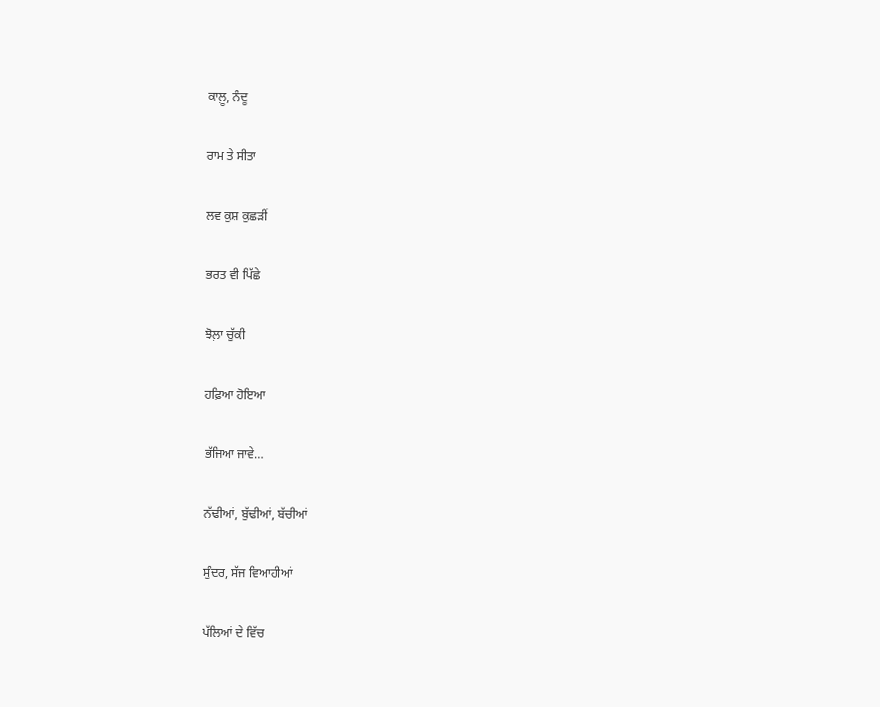ਕਾਲ਼ੂ, ਨੰਦੂ

ਰਾਮ ਤੇ ਸੀਤਾ

ਲਵ ਕੁਸ਼ ਕੁਛੜੀਂ

ਭਰਤ ਵੀ ਪਿੱਛੇ

ਝੋਲ਼ਾ ਚੁੱਕੀ

ਹਫ਼ਿਆ ਹੋਇਆ

ਭੱਜਿਆ ਜਾਵੇ…

ਨੱਢੀਆਂ, ਬੁੱਢੀਆਂ, ਬੱਚੀਆਂ

ਸੁੰਦਰ, ਸੱਜ ਵਿਆਹੀਆਂ

ਪੱਲਿਆਂ ਦੇ ਵਿੱਚ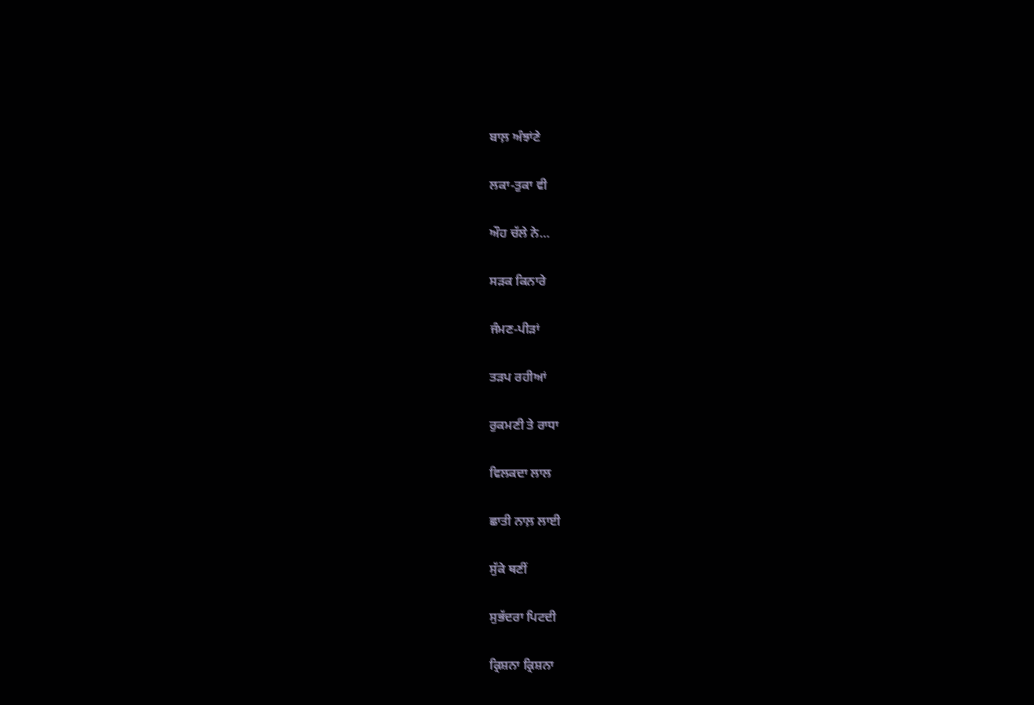ਬਾਲ਼ ਅੰਝਾਂਣੇ

ਲਕਾ-ਤੁਕਾ ਵੀ

ਔਹ ਚੱਲੇ ਨੇ…

ਸੜਕ ਕਿਨਾਰੇ

ਜੰਮਣ-ਪੀੜਾਂ

ਤੜਪ ਰਹੀਆਂ

ਰੁਕਮਣੀ ਤੇ ਰਾਧਾ

ਵਿਲਕਦਾ ਲਾਲ

ਛਾਤੀ ਨਾਲ਼ ਲਾਈ

ਸੁੱਕੇ ਥਣੀਂ

ਸੁਭੱਦਰਾ ਪਿਟਦੀ

ਕ੍ਰਿਸ਼ਨਾ ਕ੍ਰਿਸ਼ਨਾ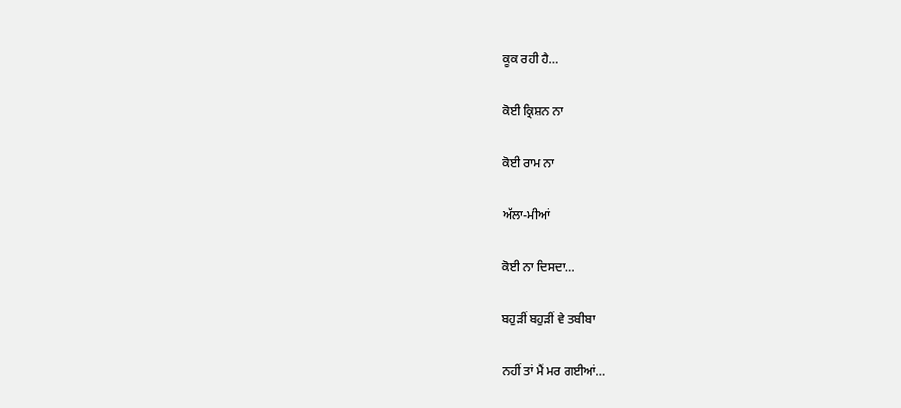ਕੂਕ ਰਹੀ ਹੈ…

ਕੋਈ ਕ੍ਰਿਸ਼ਨ ਨਾ

ਕੋਈ ਰਾਮ ਨਾ

ਅੱਲਾ-ਮੀਆਂ

ਕੋਈ ਨਾ ਦਿਸਦਾ…

ਬਹੁੜੀਂ ਬਹੁੜੀਂ ਵੇ ਤਬੀਬਾ

ਨਹੀਂ ਤਾਂ ਮੈਂ ਮਰ ਗਈਆਂ…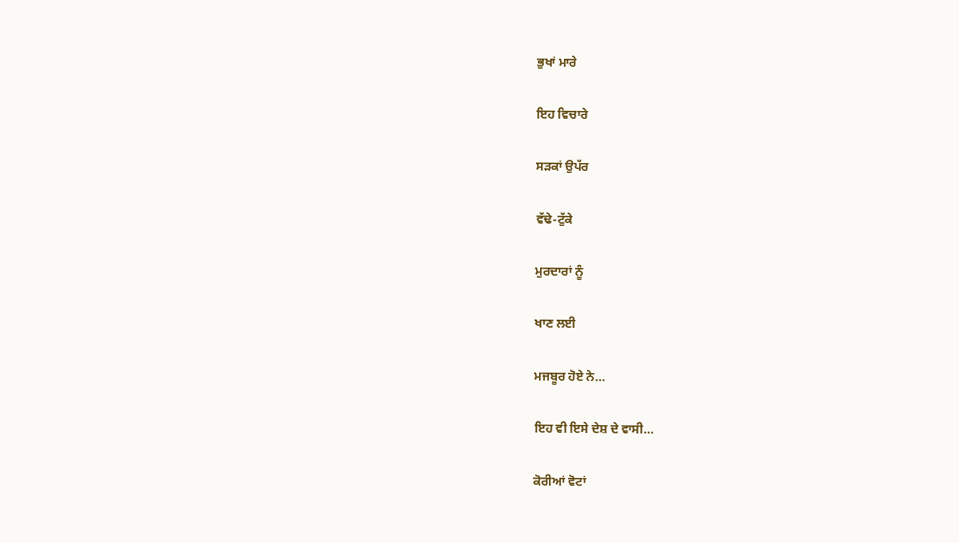ਭੁਖਾਂ ਮਾਰੇ

ਇਹ ਵਿਚਾਰੇ

ਸੜਕਾਂ ਉਪੱਰ

ਵੱਢੇ-ਟੁੱਕੇ

ਮੁਰਦਾਰਾਂ ਨੂੰ

ਖਾਣ ਲਈ

ਮਜਬੂਰ ਹੋਏ ਨੇ…

ਇਹ ਵੀ ਇਸੇ ਦੇਸ਼ ਦੇ ਵਾਸੀ…

ਕੋਰੀਆਂ ਵੋਟਾਂ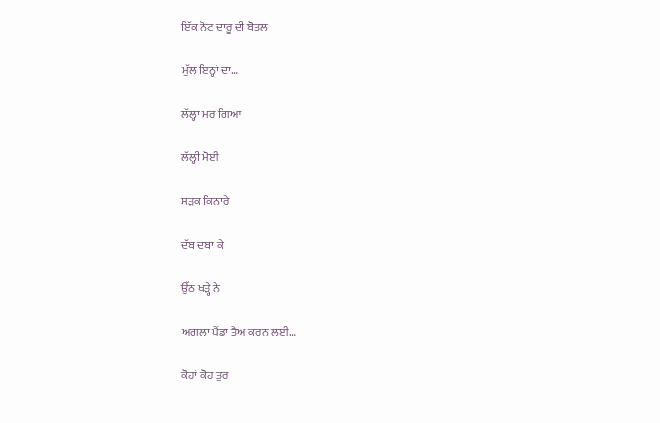ਇੱਕ ਨੋਟ ਦਾਰੂ ਦੀ ਬੋਤਲ

ਮੁੱਲ ਇਨ੍ਹਾਂ ਦਾ…

ਲੱਲ੍ਹਾ ਮਰ ਗਿਆ

ਲੱਲ੍ਹੀ ਮੋਈ

ਸੜਕ ਕਿਨਾਰੇ

ਦੱਬ ਦਬਾ ਕੇ

ਉੱਠ ਖੜ੍ਹੇ ਨੇ

ਅਗਲਾ ਪੈਂਡਾ ਤੈਅ ਕਰਨ ਲਈ…

ਕੋਹਾਂ ਕੋਹ ਤੁਰ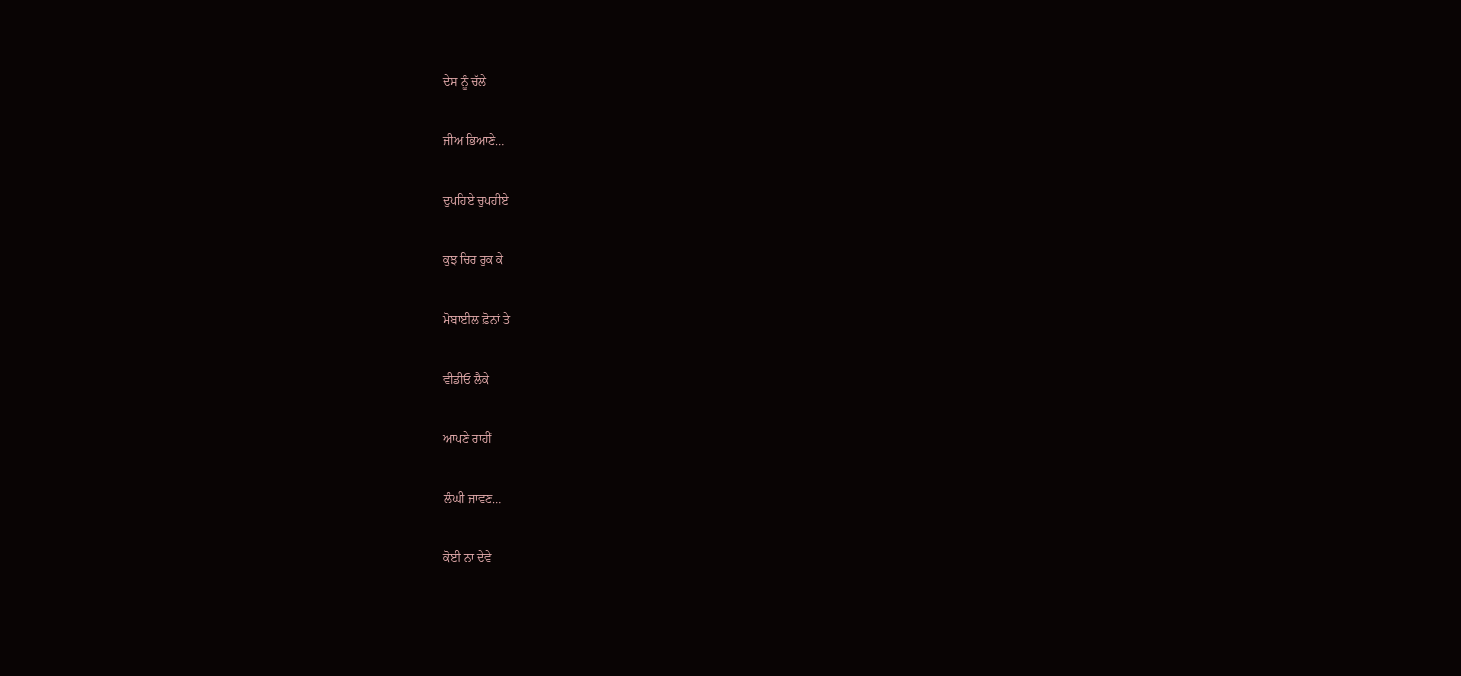ਦੇਸ ਨੂੰ ਚੱਲੇ

ਜੀਅ ਭਿਆਣੇ…

ਦੁਪਹਿਏ ਚੁਪਹੀਏ

ਕੁਝ ਚਿਰ ਰੁਕ ਕੇ

ਮੋਬਾਈਲ ਫ਼ੋਨਾਂ ਤੇ

ਵੀਡੀਓ ਲੈਕੇ

ਆਪਣੇ ਰਾਹੀਂ

ਲੰਘੀ ਜਾਵਣ…

ਕੋਈ ਨਾ ਦੇਵੇ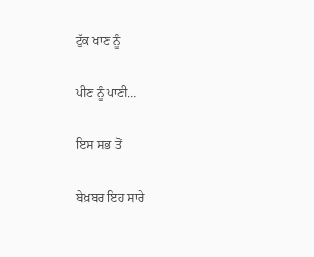ਟੁੱਕ ਖਾਣ ਨੂੰ

ਪੀਣ ਨੂੰ ਪਾਣੀ…

ਇਸ ਸਭ ਤੋਂ

ਬੇਖ਼ਬਰ ਇਹ ਸਾਰੇ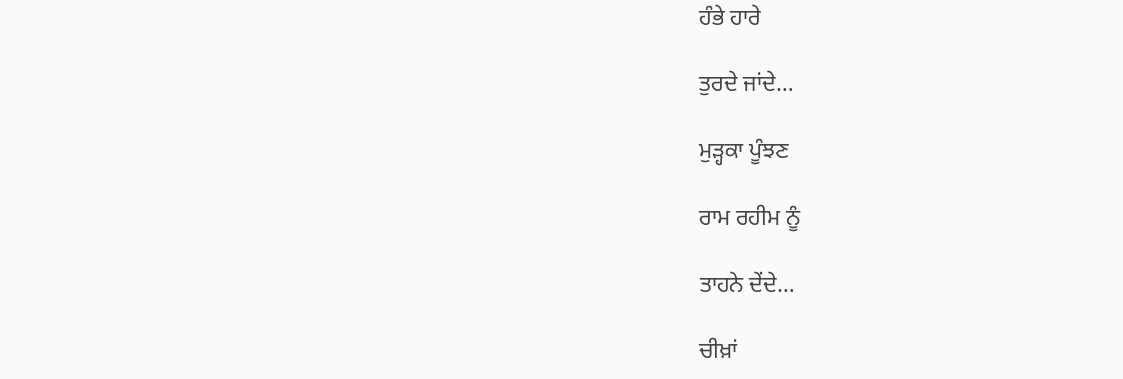ਹੰਭੇ ਹਾਰੇ

ਤੁਰਦੇ ਜਾਂਦੇ…

ਮੁੜ੍ਹਕਾ ਪੂੰਝਣ

ਰਾਮ ਰਹੀਮ ਨੂੰ

ਤਾਹਨੇ ਦੇਂਦੇ…

ਚੀਖ਼ਾਂ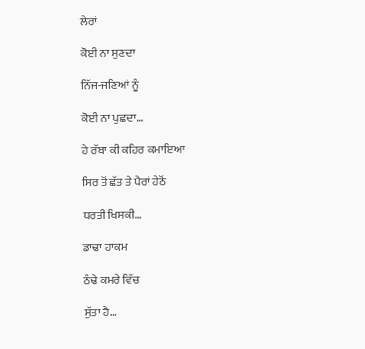ਲੇਰਾਂ

ਕੋਈ ਨਾ ਸੁਣਦਾ

ਨਿੱਜ-ਜਣਿਆਂ ਨੂੰ

ਕੋਈ ਨਾ ਪੁਛਦਾ…

ਹੇ ਰੱਬਾ ਕੀ ਕਹਿਰ ਕਮਾਇਆ

ਸਿਰ ਤੋਂ ਛੱਤ ਤੇ ਪੈਰਾਂ ਹੇਠੋਂ

ਧਰਤੀ ਖਿਸਕੀ…

ਡਾਢਾ ਹਾਕਮ

ਠੰਢੇ ਕਮਰੇ ਵਿੱਚ

ਸੁੱਤਾ ਹੈ…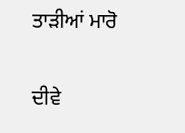ਤਾੜੀਆਂ ਮਾਰੋ

ਦੀਵੇ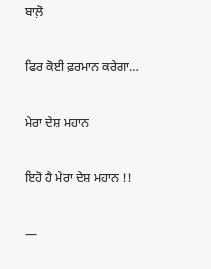ਬਾਲ਼ੋ

ਫਿਰ ਕੋਈ ਫ਼ਰਮਾਨ ਕਰੇਗਾ…

ਮੇਰਾ ਦੇਸ਼ ਮਹਾਨ

ਇਹੋ ਹੈ ਮੇਰਾ ਦੇਸ਼ ਮਹਾਨ !!

—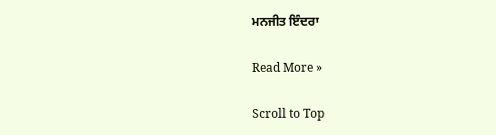ਮਨਜੀਤ ਇੰਦਰਾ

Read More »

Scroll to Top